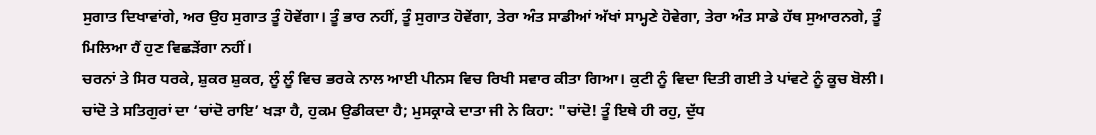ਸੁਗਾਤ ਦਿਖਾਵਾਂਗੇ, ਅਰ ਉਹ ਸੁਗਾਤ ਤੂੰ ਹੋਵੇਂਗਾ। ਤੂੰ ਭਾਰ ਨਹੀਂ, ਤੂੰ ਸੁਗਾਤ ਹੋਵੇਂਗਾ, ਤੇਰਾ ਅੰਤ ਸਾਡੀਆਂ ਅੱਖਾਂ ਸਾਮ੍ਹਣੇ ਹੋਵੇਗਾ, ਤੇਰਾ ਅੰਤ ਸਾਡੇ ਹੱਥ ਸੁਆਰਨਗੇ, ਤੂੰ ਮਿਲਿਆ ਹੈਂ ਹੁਣ ਵਿਛੜੇਂਗਾ ਨਹੀਂ।
ਚਰਨਾਂ ਤੇ ਸਿਰ ਧਰਕੇ, ਸ਼ੁਕਰ ਸ਼ੁਕਰ, ਲੂੰ ਲੂੰ ਵਿਚ ਭਰਕੇ ਨਾਲ ਆਈ ਪੀਨਸ ਵਿਚ ਰਿਖੀ ਸਵਾਰ ਕੀਤਾ ਗਿਆ। ਕੁਟੀ ਨੂੰ ਵਿਦਾ ਦਿਤੀ ਗਈ ਤੇ ਪਾਂਵਟੇ ਨੂੰ ਕੂਚ ਬੋਲੀ।
ਚਾਂਦੋ ਤੇ ਸਤਿਗੁਰਾਂ ਦਾ ‘ਚਾਂਦੋ ਰਾਇ’ ਖੜਾ ਹੈ, ਹੁਕਮ ਉਡੀਕਦਾ ਹੈ; ਮੁਸਕ੍ਰਾਕੇ ਦਾਤਾ ਜੀ ਨੇ ਕਿਹਾ: "ਚਾਂਦੋ! ਤੂੰ ਇਥੇ ਹੀ ਰਹੁ, ਦੁੱਧ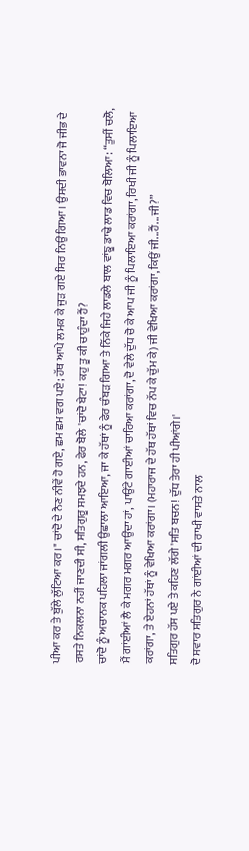ਪੀਆ ਕਰ ਤੇ ਬੁੱਲੇ ਲੁੱਟਿਆ ਕਰ।" ਚਾਂਦੋ ਦੇ ਨੈਣ ਨੀਵੇਂ ਹੋ ਗਏ, ਛਮ ਛਮ ਵਗ ਪਏ; ਹੱਥ ਆਪੇ ਲਮਕ ਕੇ ਜੁੜ ਗਏ ਸਿਰ ਨਿਉਂ ਗਿਆ। ਉਸਦੀ ਭਾਵਨਾ ਜੋ ਜੀਭ ਦੇ ਰਸਤੇ ਨਿਕਲਨਾ ਨਹੀਂ ਜਾਣਦੀ ਸੀ, ਸਤਿਗੁਰੂ ਸਮਝਦੇ ਹਨ, ਫੇਰ ਬੋਲੇ 'ਚਾਂਦੋ ਬੇਟਾ! ਕਹੁ ਤੂ ਕੀ ਚਾਹੁੰਦਾ ਹੈਂ?
ਚਾਂਦੋ ਨੂੰ ਅਚਾਨਕ ਪਹਿਲਾ ਜਾਂਗਲੀ ਉਛਾਲਾ ਆਇਆ, ਜਾ ਕੇ ਹੱਥਾਂ ਨੂੰ ਫੇਰ ਚੰਬੜ ਗਿਆ ਤੇ ਨਿੱਕੇ ਜਿਹੇ ਲਾਡਲੇ ਬਾਲ ਵਾਂਙੂ ਡਾਢੇ ਲਾਡ ਵਿਚ ਬੋਲਿਆ: “ਤੁਸੀਂ ਚਲੋ, ਮੈਂ ਗਾਂਈਆਂ ਲੈ ਕੇ ਮਗਰ ਮਗਰ ਆਉਂਦਾ ਹਾਂ, ਪਾਉਂਟੇ ਗਾਈਆਂ ਚਾਰਿਆ ਕਰਾਂਗਾ, ਦੋ ਵੇਲੇ ਦੁੱਧ ਚੋ ਕੇ ਆਪ ਜੀ ਨੂੰ ਪਿਲਾਇਆ ਕਰਾਂਗਾ, ਰਿਖੀ ਜੀ ਨੂੰ ਪਿਲਾਇਆ ਕਰਾਂਗਾ, ਤੇ ਏਹਨਾਂ ਹੱਥਾਂ ਨੂੰ ਵੇਖਿਆ ਕਰਾਂਗਾ। (ਮਹਾਰਾਜ ਦੇ ਹੱਥ ਹੱਥਾਂ ਵਿਚ ਨੱਪ ਕੇ ਚੁੱਮ ਕੇ) ਜੀ ਵੇਖਿਆ ਕਰਾਂਗਾ, ਕਿਉਂ ਜੀ...ਹੈਂ...ਜੀ?”
ਸਤਿਗੁਰ ਹੱਸ ਪਏ ਤੇ ਕਹਿਣ ਲੱਗੇ 'ਸਤਿ ਬਚਨ! ਦੁੱਧ ਤੇਰਾ ਹੀ ਪੀਆਂਗੇ।'
ਦੋ ਸਵਾਰ ਸਤਿਗੁਰ ਨੇ ਗਾਂਈਆਂ ਦੀ ਰਾਖੀ ਵਾਸਤੇ ਨਾਲ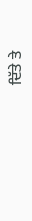ਦਿੱਤੇ ਤੇ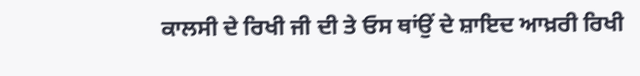ਕਾਲਸੀ ਦੇ ਰਿਖੀ ਜੀ ਦੀ ਤੇ ਓਸ ਥਾਂਉਂ ਦੇ ਸ਼ਾਇਦ ਆਖ਼ਰੀ ਰਿਖੀ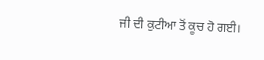ਜੀ ਦੀ ਕੁਟੀਆ ਤੋਂ ਕੂਚ ਹੋ ਗਈ।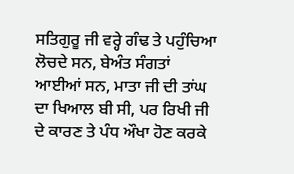ਸਤਿਗੁਰੂ ਜੀ ਵਰ੍ਹੇ ਗੰਢ ਤੇ ਪਹੁੰਚਿਆ ਲੋਚਦੇ ਸਨ, ਬੇਅੰਤ ਸੰਗਤਾਂ ਆਈਆਂ ਸਨ, ਮਾਤਾ ਜੀ ਦੀ ਤਾਂਘ ਦਾ ਖਿਆਲ ਬੀ ਸੀ, ਪਰ ਰਿਖੀ ਜੀ ਦੇ ਕਾਰਣ ਤੇ ਪੰਧ ਔਖਾ ਹੋਣ ਕਰਕੇ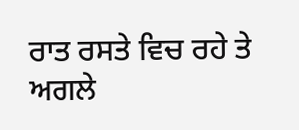ਰਾਤ ਰਸਤੇ ਵਿਚ ਰਹੇ ਤੇ ਅਗਲੇ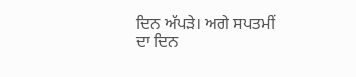ਦਿਨ ਅੱਪੜੇ। ਅਗੇ ਸਪਤਮੀਂ ਦਾ ਦਿਨ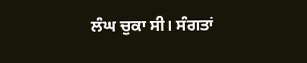ਲੰਘ ਚੁਕਾ ਸੀ। ਸੰਗਤਾਂ